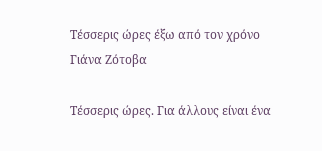Τέσσερις ώρες έξω από τον χρόνο
Γιάνα Ζότοβα

Τέσσερις ώρες. Για άλλους είναι ένα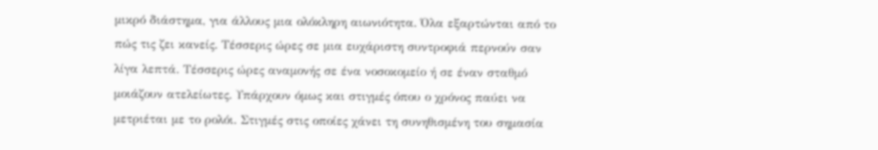μικρό διάστημα, για άλλους μια ολόκληρη αιωνιότητα. Όλα εξαρτώνται από το πώς τις ζει κανείς. Τέσσερις ώρες σε μια ευχάριστη συντροφιά περνούν σαν λίγα λεπτά. Τέσσερις ώρες αναμονής σε ένα νοσοκομείο ή σε έναν σταθμό μοιάζουν ατελείωτες. Υπάρχουν όμως και στιγμές όπου ο χρόνος παύει να μετριέται με το ρολόι. Στιγμές στις οποίες χάνει τη συνηθισμένη του σημασία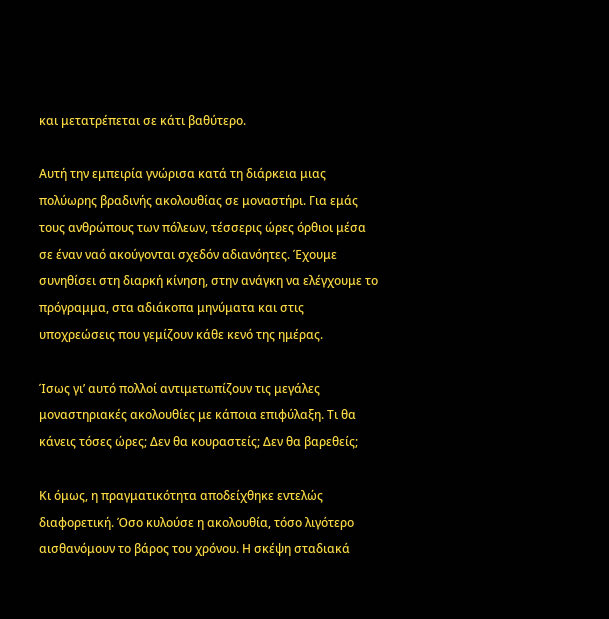και μετατρέπεται σε κάτι βαθύτερο.

Αυτή την εμπειρία γνώρισα κατά τη διάρκεια μιας πολύωρης βραδινής ακολουθίας σε μοναστήρι. Για εμάς τους ανθρώπους των πόλεων, τέσσερις ώρες όρθιοι μέσα σε έναν ναό ακούγονται σχεδόν αδιανόητες. Έχουμε συνηθίσει στη διαρκή κίνηση, στην ανάγκη να ελέγχουμε το πρόγραμμα, στα αδιάκοπα μηνύματα και στις υποχρεώσεις που γεμίζουν κάθε κενό της ημέρας.

Ίσως γι’ αυτό πολλοί αντιμετωπίζουν τις μεγάλες μοναστηριακές ακολουθίες με κάποια επιφύλαξη. Τι θα κάνεις τόσες ώρες; Δεν θα κουραστείς; Δεν θα βαρεθείς;

Κι όμως, η πραγματικότητα αποδείχθηκε εντελώς διαφορετική. Όσο κυλούσε η ακολουθία, τόσο λιγότερο αισθανόμουν το βάρος του χρόνου. Η σκέψη σταδιακά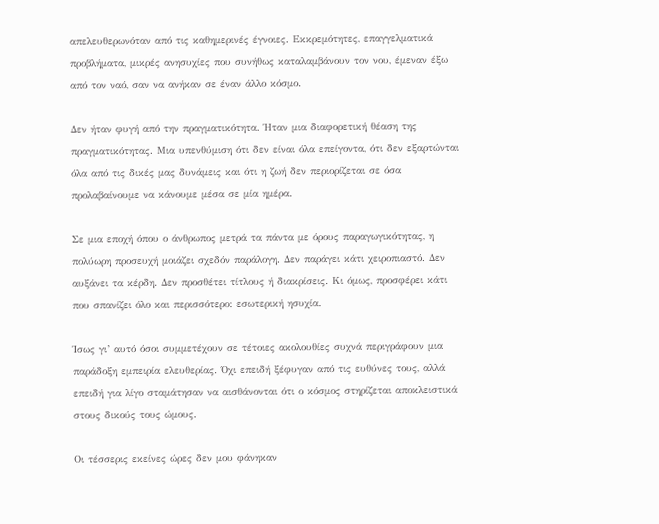απελευθερωνόταν από τις καθημερινές έγνοιες. Εκκρεμότητες, επαγγελματικά προβλήματα, μικρές ανησυχίες που συνήθως καταλαμβάνουν τον νου, έμεναν έξω από τον ναό, σαν να ανήκαν σε έναν άλλο κόσμο.

Δεν ήταν φυγή από την πραγματικότητα. Ήταν μια διαφορετική θέαση της πραγματικότητας. Μια υπενθύμιση ότι δεν είναι όλα επείγοντα, ότι δεν εξαρτώνται όλα από τις δικές μας δυνάμεις και ότι η ζωή δεν περιορίζεται σε όσα προλαβαίνουμε να κάνουμε μέσα σε μία ημέρα.

Σε μια εποχή όπου ο άνθρωπος μετρά τα πάντα με όρους παραγωγικότητας, η πολύωρη προσευχή μοιάζει σχεδόν παράλογη. Δεν παράγει κάτι χειροπιαστό. Δεν αυξάνει τα κέρδη. Δεν προσθέτει τίτλους ή διακρίσεις. Κι όμως, προσφέρει κάτι που σπανίζει όλο και περισσότερο: εσωτερική ησυχία.

Ίσως γι’ αυτό όσοι συμμετέχουν σε τέτοιες ακολουθίες συχνά περιγράφουν μια παράδοξη εμπειρία ελευθερίας. Όχι επειδή ξέφυγαν από τις ευθύνες τους, αλλά επειδή για λίγο σταμάτησαν να αισθάνονται ότι ο κόσμος στηρίζεται αποκλειστικά στους δικούς τους ώμους.

Οι τέσσερις εκείνες ώρες δεν μου φάνηκαν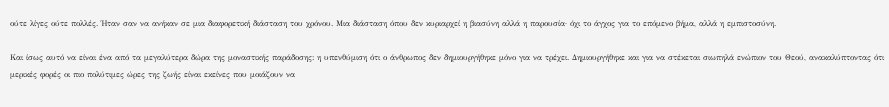ούτε λίγες ούτε πολλές. Ήταν σαν να ανήκαν σε μια διαφορετική διάσταση του χρόνου. Μια διάσταση όπου δεν κυριαρχεί η βιασύνη αλλά η παρουσία· όχι το άγχος για το επόμενο βήμα, αλλά η εμπιστοσύνη.

Και ίσως αυτό να είναι ένα από τα μεγαλύτερα δώρα της μοναστικής παράδοσης: η υπενθύμιση ότι ο άνθρωπος δεν δημιουργήθηκε μόνο για να τρέχει. Δημιουργήθηκε και για να στέκεται σιωπηλά ενώπιον του Θεού, ανακαλύπτοντας ότι μερικές φορές οι πιο πολύτιμες ώρες της ζωής είναι εκείνες που μοιάζουν να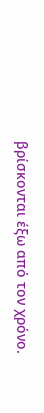βρίσκονται έξω από τον χρόνο.